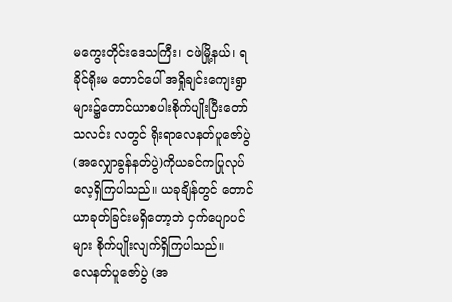မကွေးတိုင်းဒေသကြီး၊ ငဖဲမြို့နယ်၊ ရခိုင်ရိုးမ တောင်ပေါ် အရှိုချင်းကျေးရွာများ၌တောင်ယာစပါးစိုက်ပျိုးပြီးတော်သလင်း လတွင် ရိုးရာလေနတ်ပူဇော်ပွဲ (အလျှောခွန်နတ်ပွဲ)ကိုယခင်ကပြုလုပ်လေ့ရှိကြပါသည်။ ယခုချိန်တွင် တောင်ယာခုတ်ခြင်းမရှိတော့ဘဲ ငှက်ပျောပင်များ စိုက်ပျိုးလျက်ရှိကြပါသည်။
လေနတ်ပူဇော်ပွဲ (အ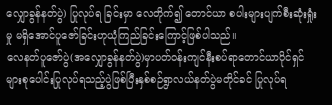လျှောခွန်နတ်ပွဲ) ပြုလုပ်ရ ခြင်းမှာ လေတိုက်၍ တောင်ယာ စပါးများပျက်စီးဆုံးရှုံးမှု မရှိအောင်ပူဇော်ခြင်းဟုယုံကြည်ခြင်းကြောင့်ဖြစ်ပါသည်။
လေနတ်ပူဇော်ပွဲ(အလျှောခွန်နတ်ပွဲ)မှာပတ်ဝန်းကျင်နီးစပ်ရာတောင်ယာပိုင်ရှင်များစုပေါင်းပြုလုပ်ရသည့်ပွဲဖြစ်ပြီးနှစ်စဉ်ရွာလယ်နတ်ပွဲမတိုင်ခင် ပြုလုပ်ရ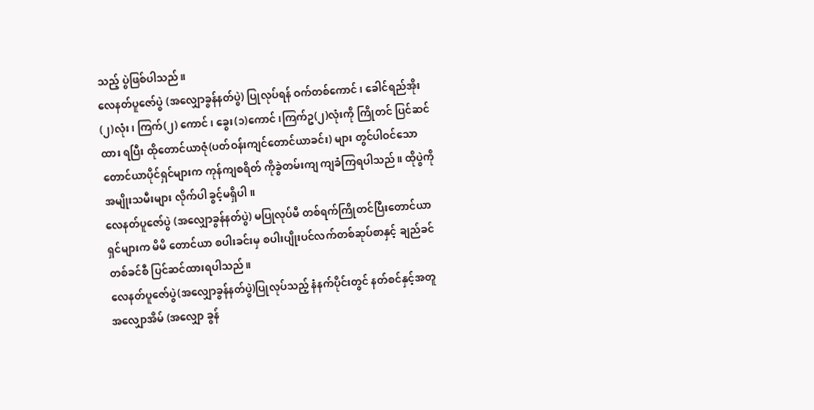သည့် ပွဲဖြစ်ပါသည်။
လေနတ်ပူဇော်ပွဲ (အလျှောခွန်နတ်ပွဲ) ပြုလုပ်ရန် ဝက်တစ်ကောင်၊ ခေါင်ရည်အိုး (၂)လုံး၊ ကြက်(၂) ကောင်၊ ခွေး(၁)ကောင်၊ကြက်ဥ(၂)လုံးကို ကြိုတင် ပြင်ဆင်ထား ရပြီး ထိုတောင်ယာဇုံ(ပတ်ဝန်းကျင်တောင်ယာခင်း) များ တွင်ပါဝင်သော တောင်ယာပိုင်ရှင်များက ကုန်ကျစရိတ် ကိုခွဲတမ်းကျ ကျခံကြရပါသည်။ ထိုပွဲကို အမျိုးသမီးများ လိုက်ပါ ခွင့်မရှိပါ။
လေနတ်ပူဇော်ပွဲ (အလျှောခွန်နတ်ပွဲ) မပြုလုပ်မီ တစ်ရက်ကြိုတင်ပြီးတောင်ယာရှင်များက မိမိ တောင်ယာ စပါးခင်းမှ စပါးပျိုးပင်လက်တစ်ဆုပ်စာနှင့် ချည်ခင်တစ်ခင်စီ ပြင်ဆင်ထားရပါသည်။
လေနတ်ပူဇော်ပွဲ(အလျှောခွန်နတ်ပွဲ)ပြုလုပ်သည့် နံနက်ပိုင်းတွင် နတ်စင်နှင့်အတူ အလျှောအိမ် (အလျှော ခွန်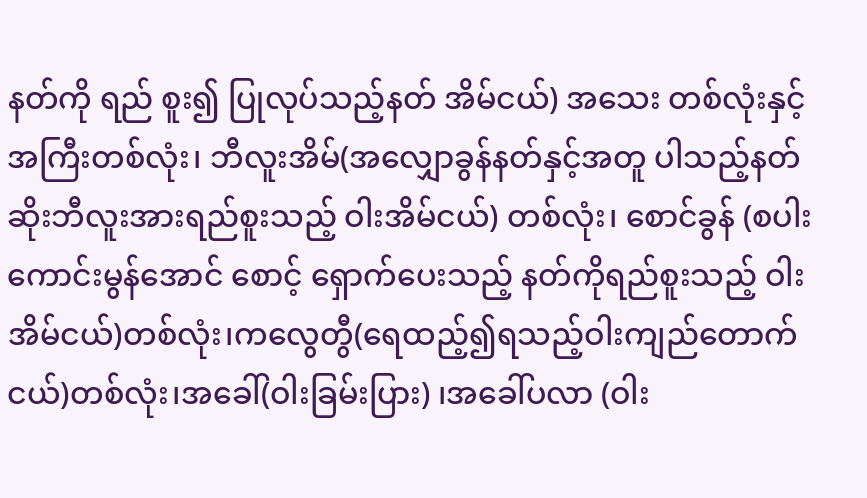နတ်ကို ရည် စူး၍ ပြုလုပ်သည့်နတ် အိမ်ငယ်) အသေး တစ်လုံးနှင့် အကြီးတစ်လုံး၊ ဘီလူးအိမ်(အလျှောခွန်နတ်နှင့်အတူ ပါသည့်နတ်ဆိုးဘီလူးအားရည်စူးသည့် ဝါးအိမ်ငယ်) တစ်လုံး၊ စောင်ခွန် (စပါးကောင်းမွန်အောင် စောင့် ရှောက်ပေးသည့် နတ်ကိုရည်စူးသည့် ဝါးအိမ်ငယ်)တစ်လုံး၊ကလွေတွီ(ရေထည့်၍ရသည့်ဝါးကျည်တောက်ငယ်)တစ်လုံး၊အခေါ်(ဝါးခြမ်းပြား) ၊အခေါ်ပလာ (ဝါး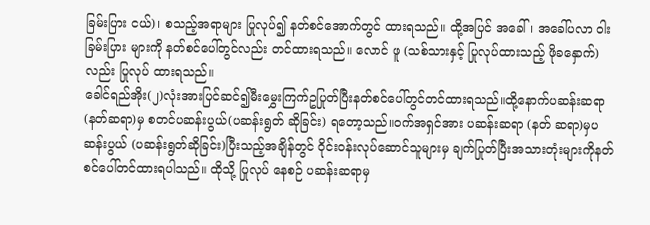ခြမ်းပြား ငယ်)၊ စသည့်အရာများ ပြုလုပ်၍ နတ်စင်အောက်တွင် ထားရသည်။ ထို့အပြင် အခေါ်၊ အခေါ်ပလာ ဝါးခြမ်းပြား များကို နတ်စင်ပေါ်တွင်လည်း တင်ထားရသည်။ လောင် ဖူ (သစ်သားနှင့် ပြုလုပ်ထားသည့် ဖိုခနှောက်)လည်း ပြုလုပ် ထားရသည်။
ခေါင်ရည်အိုး(၂)လုံးအားပြင်ဆင်၍မီးမွှေးကြက်ဥပြုတ်ပြီးနတ်စင်ပေါ်တွင်တင်ထားရသည်။ထို့နောက်ပဆန်းဆရာ(နတ်ဆရာ)မှ စတင်ပဆန်းပွယ်(ပဆန်းရွတ် ဆိုခြင်း) ရတော့သည်။ဝက်အရှင်အား ပဆန်းဆရာ (နတ် ဆရာ)မှပဆန်းပွယ် (ပဆန်းရွတ်ဆိုခြင်း)ပြီးသည့်အချိန်တွင် ဝိုင်းဝန်းလုပ်ဆောင်သူများမှ ချက်ပြုတ်ပြီးအသားတုံးများကိုနတ်စင်ပေါ်တင်ထားရပါသည်။ ထိုသို့ ပြုလုပ် နေစဉ် ပဆန်းဆရာမှ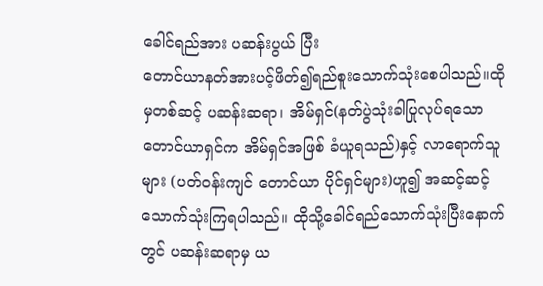ခေါင်ရည်အား ပဆန်းပွယ် ပြီး
တောင်ယာနတ်အားပင့်ဖိတ်၍ရည်စူးသောက်သုံးစေပါသည်။ထိုမှတစ်ဆင့် ပဆန်းဆရာ၊ အိမ်ရှင်(နတ်ပွဲသုံးခါပြုလုပ်ရသော တောင်ယာရှင်က အိမ်ရှင်အဖြစ် ခံယူရသည်)နှင့် လာရောက်သူများ (ပတ်ဝန်းကျင် တောင်ယာ ပိုင်ရှင်များ)ဟူ၍ အဆင့်ဆင့် သောက်သုံးကြရပါသည်။ ထိုသို့ခေါင်ရည်သောက်သုံးပြီးနောက်တွင် ပဆန်းဆရာမှ ယ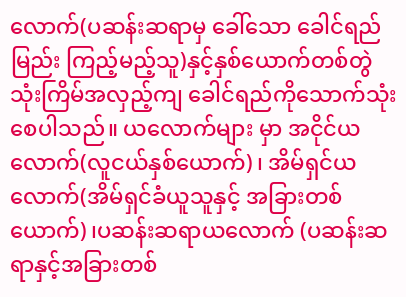လောက်(ပဆန်းဆရာမှ ခေါ်သော ခေါင်ရည်မြည်း ကြည့်မည့်သူ)နှင့်နှစ်ယောက်တစ်တွဲသုံးကြိမ်အလှည့်ကျ ခေါင်ရည်ကိုသောက်သုံးစေပါသည်။ ယလောက်များ မှာ အငိုင်ယလောက်(လူငယ်နှစ်ယောက်)၊ အိမ်ရှင်ယလောက်(အိမ်ရှင်ခံယူသူနှင့် အခြားတစ်ယောက်)၊ပဆန်းဆရာယလောက် (ပဆန်းဆရာနှင့်အခြားတစ်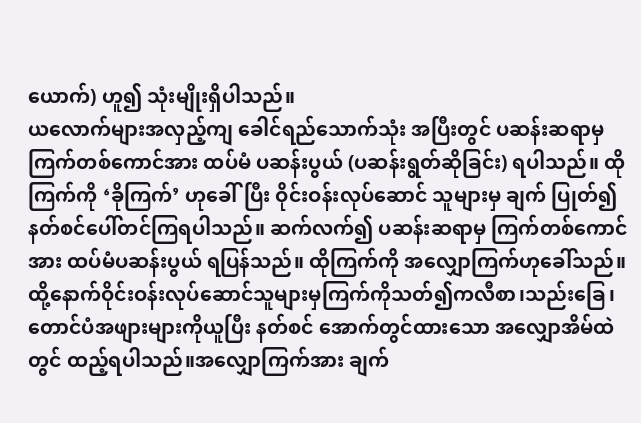ယောက်) ဟူ၍ သုံးမျိုးရှိပါသည်။
ယလောက်များအလှည့်ကျ ခေါင်ရည်သောက်သုံး အပြီးတွင် ပဆန်းဆရာမှ ကြက်တစ်ကောင်အား ထပ်မံ ပဆန်းပွယ် (ပဆန်းရွတ်ဆိုခြင်း) ရပါသည်။ ထိုကြက်ကို ‘ခိုကြက်’ ဟုခေါ်ပြီး ဝိုင်းဝန်းလုပ်ဆောင် သူများမှ ချက် ပြုတ်၍ နတ်စင်ပေါ်တင်ကြရပါသည်။ ဆက်လက်၍ ပဆန်းဆရာမှ ကြက်တစ်ကောင်အား ထပ်မံပဆန်းပွယ် ရပြန်သည်။ ထိုကြက်ကို အလျှောကြက်ဟုခေါ်သည်။ထို့နောက်ဝိုင်းဝန်းလုပ်ဆောင်သူများမှကြက်ကိုသတ်၍ကလီစာ၊သည်းခြေ၊ တောင်ပံအဖျားများကိုယူပြီး နတ်စင် အောက်တွင်ထားသော အလျှောအိမ်ထဲတွင် ထည့်ရပါသည်။အလျှောကြက်အား ချက်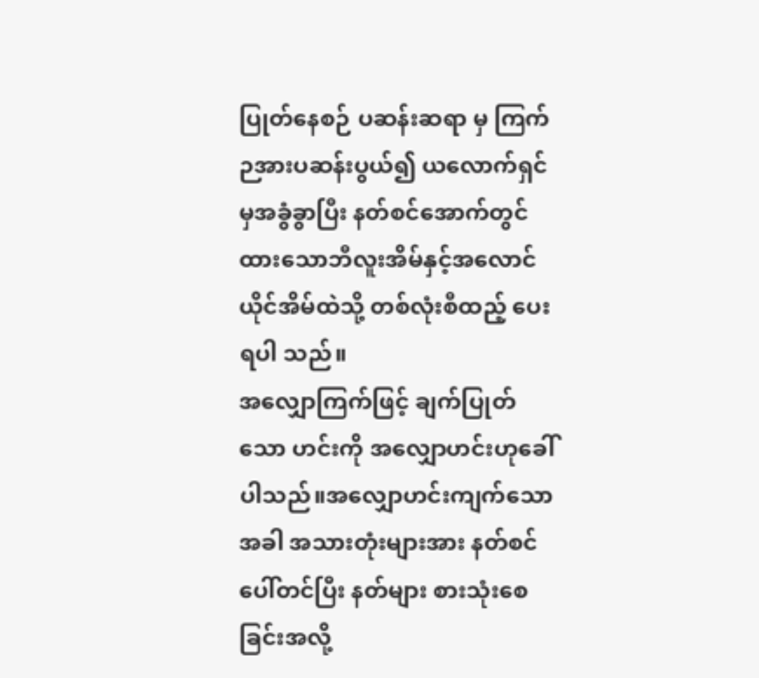ပြုတ်နေစဉ် ပဆန်းဆရာ မှ ကြက်ဉအားပဆန်းပွယ်၍ ယလောက်ရှင်မှအခွံခွာပြီး နတ်စင်အောက်တွင်ထားသောဘီလူးအိမ်နှင့်အလောင် ယိုင်အိမ်ထဲသို့ တစ်လုံးစီထည့် ပေးရပါ သည်။
အလျှောကြက်ဖြင့် ချက်ပြုတ်သော ဟင်းကို အလျှောဟင်းဟုခေါ်ပါသည်။အလျှောဟင်းကျက်သော အခါ အသားတုံးများအား နတ်စင်ပေါ်တင်ပြီး နတ်များ စားသုံးစေခြင်းအလို့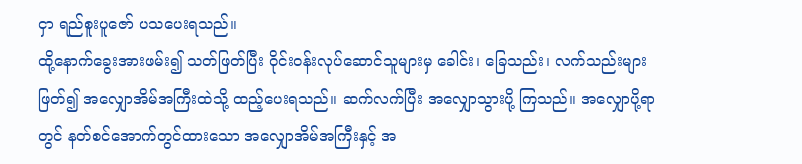ငှာ ရည်စူးပူဇော် ပသပေးရသည်။
ထို့နောက်ခွေးအားဖမ်း၍ သတ်ဖြတ်ပြီး ဝိုင်းဝန်းလုပ်ဆောင်သူများမှ ခေါင်း၊ ခြေသည်း၊ လက်သည်းများဖြတ်၍ အလျှောအိမ်အကြီးထဲသို့ ထည့်ပေးရသည်။ ဆက်လက်ပြီး အလျှောသွားပို့ ကြသည်။ အလျှောပို့ရာတွင် နတ်စင်အောက်တွင်ထားသော အလျှောအိမ်အကြီးနှင့် အ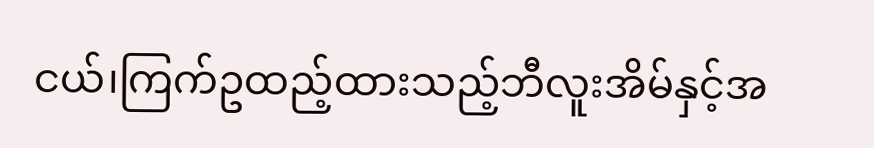ငယ်၊ကြက်ဥထည့်ထားသည့်ဘီလူးအိမ်နှင့်အ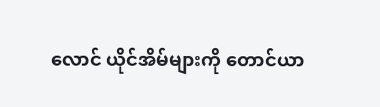လောင် ယိုင်အိမ်များကို တောင်ယာ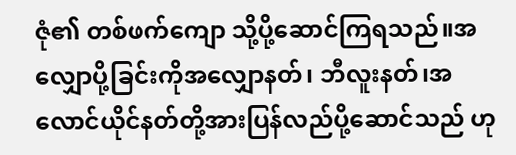ဇုံ၏ တစ်ဖက်ကျော သို့ပို့ဆောင်ကြရသည်။အလျှောပို့ခြင်းကိုအလျှောနတ်၊ ဘီလူးနတ်၊အလောင်ယိုင်နတ်တို့အားပြန်လည်ပို့ဆောင်သည် ဟု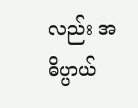လည်း အဓိပ္ပာယ်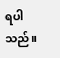ရပါ သည်။